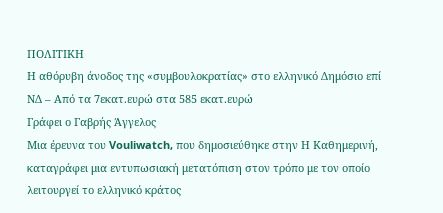ΠΟΛΙΤΙΚΗ
Η αθόρυβη άνοδος της «συμβουλοκρατίας» στο ελληνικό Δημόσιο επί ΝΔ – Aπό τα 7εκατ.ευρώ στα 585 εκατ.ευρώ
Γράφει ο Γαβρής Άγγελος
Μια έρευνα του Vouliwatch, που δημοσιεύθηκε στην Η Καθημερινή, καταγράφει μια εντυπωσιακή μετατόπιση στον τρόπο με τον οποίο λειτουργεί το ελληνικό κράτος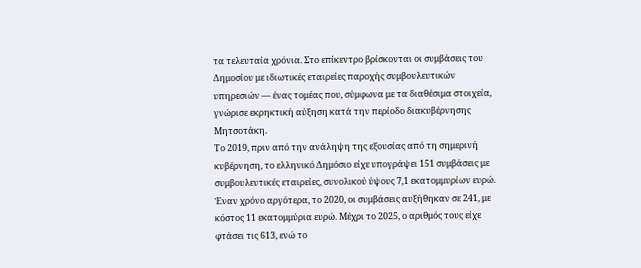τα τελευταία χρόνια. Στο επίκεντρο βρίσκονται οι συμβάσεις του Δημοσίου με ιδιωτικές εταιρείες παροχής συμβουλευτικών υπηρεσιών — ένας τομέας που, σύμφωνα με τα διαθέσιμα στοιχεία, γνώρισε εκρηκτική αύξηση κατά την περίοδο διακυβέρνησης Μητσοτάκη.
Το 2019, πριν από την ανάληψη της εξουσίας από τη σημερινή κυβέρνηση, το ελληνικό Δημόσιο είχε υπογράψει 151 συμβάσεις με συμβουλευτικές εταιρείες, συνολικού ύψους 7,1 εκατομμυρίων ευρώ. Έναν χρόνο αργότερα, το 2020, οι συμβάσεις αυξήθηκαν σε 241, με κόστος 11 εκατομμύρια ευρώ. Μέχρι το 2025, ο αριθμός τους είχε φτάσει τις 613, ενώ το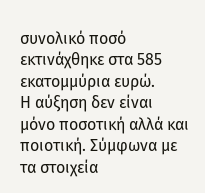συνολικό ποσό εκτινάχθηκε στα 585 εκατομμύρια ευρώ.
Η αύξηση δεν είναι μόνο ποσοτική αλλά και ποιοτική. Σύμφωνα με τα στοιχεία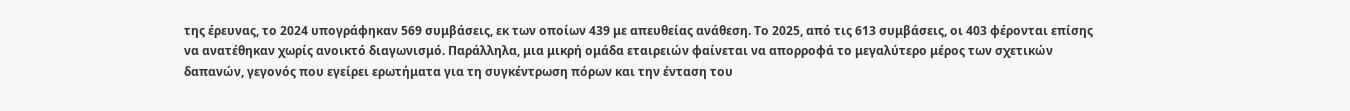της έρευνας, το 2024 υπογράφηκαν 569 συμβάσεις, εκ των οποίων 439 με απευθείας ανάθεση. Το 2025, από τις 613 συμβάσεις, οι 403 φέρονται επίσης να ανατέθηκαν χωρίς ανοικτό διαγωνισμό. Παράλληλα, μια μικρή ομάδα εταιρειών φαίνεται να απορροφά το μεγαλύτερο μέρος των σχετικών δαπανών, γεγονός που εγείρει ερωτήματα για τη συγκέντρωση πόρων και την ένταση του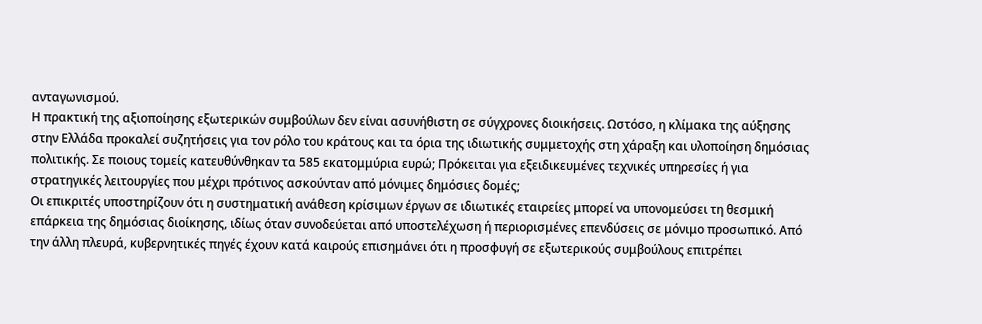ανταγωνισμού.
Η πρακτική της αξιοποίησης εξωτερικών συμβούλων δεν είναι ασυνήθιστη σε σύγχρονες διοικήσεις. Ωστόσο, η κλίμακα της αύξησης στην Ελλάδα προκαλεί συζητήσεις για τον ρόλο του κράτους και τα όρια της ιδιωτικής συμμετοχής στη χάραξη και υλοποίηση δημόσιας πολιτικής. Σε ποιους τομείς κατευθύνθηκαν τα 585 εκατομμύρια ευρώ; Πρόκειται για εξειδικευμένες τεχνικές υπηρεσίες ή για στρατηγικές λειτουργίες που μέχρι πρότινος ασκούνταν από μόνιμες δημόσιες δομές;
Οι επικριτές υποστηρίζουν ότι η συστηματική ανάθεση κρίσιμων έργων σε ιδιωτικές εταιρείες μπορεί να υπονομεύσει τη θεσμική επάρκεια της δημόσιας διοίκησης, ιδίως όταν συνοδεύεται από υποστελέχωση ή περιορισμένες επενδύσεις σε μόνιμο προσωπικό. Από την άλλη πλευρά, κυβερνητικές πηγές έχουν κατά καιρούς επισημάνει ότι η προσφυγή σε εξωτερικούς συμβούλους επιτρέπει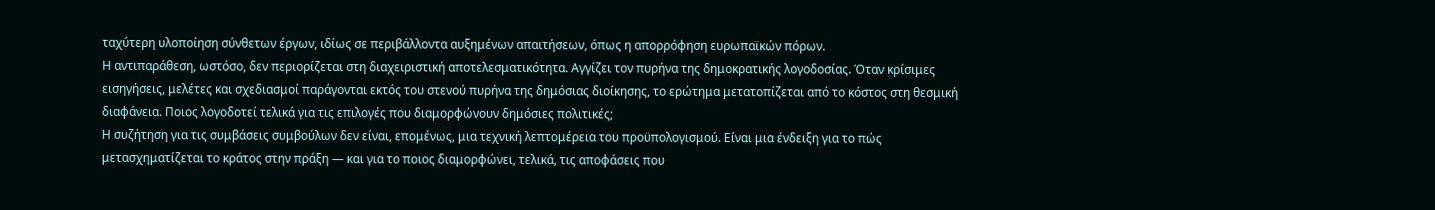ταχύτερη υλοποίηση σύνθετων έργων, ιδίως σε περιβάλλοντα αυξημένων απαιτήσεων, όπως η απορρόφηση ευρωπαϊκών πόρων.
Η αντιπαράθεση, ωστόσο, δεν περιορίζεται στη διαχειριστική αποτελεσματικότητα. Αγγίζει τον πυρήνα της δημοκρατικής λογοδοσίας. Όταν κρίσιμες εισηγήσεις, μελέτες και σχεδιασμοί παράγονται εκτός του στενού πυρήνα της δημόσιας διοίκησης, το ερώτημα μετατοπίζεται από το κόστος στη θεσμική διαφάνεια. Ποιος λογοδοτεί τελικά για τις επιλογές που διαμορφώνουν δημόσιες πολιτικές;
Η συζήτηση για τις συμβάσεις συμβούλων δεν είναι, επομένως, μια τεχνική λεπτομέρεια του προϋπολογισμού. Είναι μια ένδειξη για το πώς μετασχηματίζεται το κράτος στην πράξη — και για το ποιος διαμορφώνει, τελικά, τις αποφάσεις που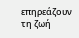επηρεάζουν τη ζωή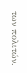των πολιτών.